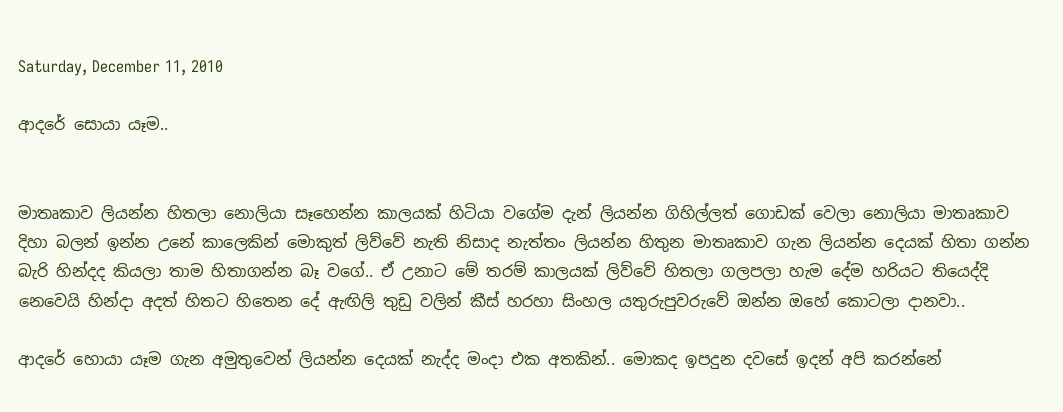Saturday, December 11, 2010

ආදරේ සොයා යෑම..


මාතෘකාව ලියන්න හිතලා නොලියා ‍සෑහෙන්න කාලයක් හිටියා වගේම දැන් ‍ලියන්න ගිහිල්ලත් ගොඩක් වෙලා නොලියා මාතෘකාව දිහා බලන් ඉන්න උනේ කා‍ලෙකින් මොකුත් ලිව්වේ නැති නිසාද නැත්තං ලියන්න හිතුන මාතෘකාව ගැන ලියන්න දෙයක් හිතා ගන්න බැරි හින්දද කියලා තාම හිතාගන්න බෑ වගේ.. ඒ උනාට මේ තරම් කාලයක් ලිව්වේ හිතලා ගලපලා හැම දේම හරියට තියෙද්දි නෙවෙයි හින්දා අදත් හිතට හිතෙන දේ ඇඟිලි තුඩු වලින් කීස් හරහා සිංහල යතුරුපුවරුවේ ‍ඔන්න ඔහේ කොටලා දානවා..

ආදරේ හොයා යෑම ගැන අමුතුවෙන් ලියන්න දෙයක් නැද්ද මංදා එක අතකින්.. මොකද ඉපදුන දවසේ ඉදන් අපි කරන්නේ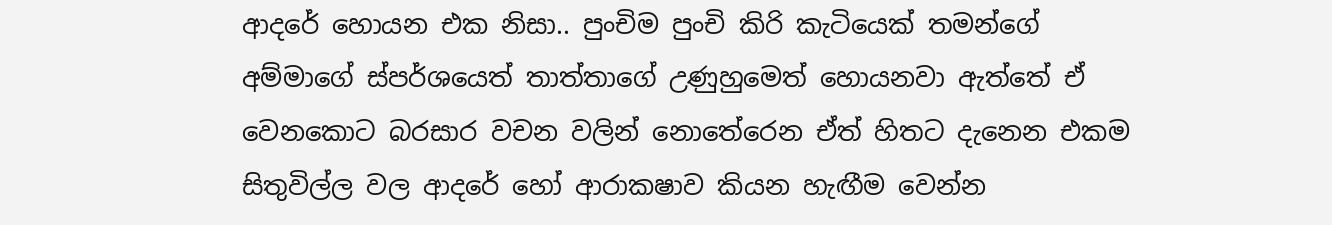ආදරේ හොයන එක නිසා.. පුංචිම පුංචි කිරි කැටියෙක් තමන්ගේ අම්මාගේ ස්පර්ශයෙත් තාත්තාගේ උණුහුමෙත් හොයනවා ඇත්තේ ඒ වෙනකොට බරසාර වචන වලින්‍ නොතේරෙන ඒත් හිතට දැනෙන එකම සිතුවිල්ල වල ආදරේ හෝ ආරාකෂාව කියන හැඟීම වෙන්න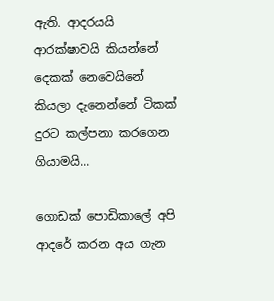ඇති. ආදරයයි ආරක්ෂාවයි කියන්නේ දෙකක් නෙවෙයිනේ කියලා දැනෙන්නේ ටිකක් දුරට කල්පනා කරගෙන ගියාමයි...

ගොඩක් පොඩිකාලේ අපි ආදරේ කරන අය ගැන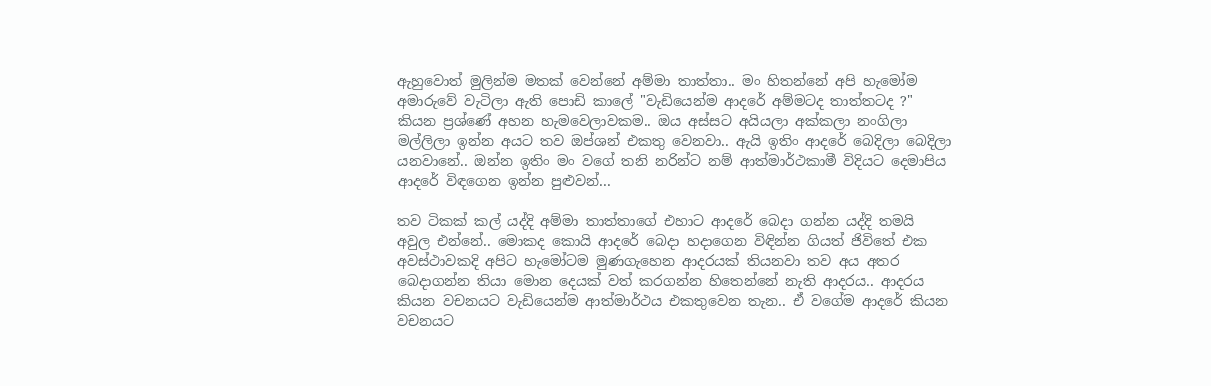ඇහුවොත් මුලින්ම මතක් වෙන්නේ අම්මා තාත්තා.. මං හිතන්නේ අපි හැමෝම අමාරුවේ වැටිලා ඇති පොඩි කාලේ "වැඩියෙන්ම ආදරේ අම්මටද තාත්තටද ?" කියන ප්‍රශ්ණේ අහන හැමවෙලාවකම.. ඔය අස්සට අයියලා අක්කලා නංගිලා මල්ලිලා ඉන්න අයට තව ඔප්ශන් එකතු වෙනවා.. ඇයි ඉතිං ආදරේ බෙදිලා බෙදිලා යනවානේ.. ඔන්න ඉතිං මං වගේ තනි නරින්ට නම් ආත්මාර්ථකාමී විදියට දෙමාපිය ආදරේ විඳගෙන ඉන්න පුළුවන්...

තව ටිකක් කල් යද්දි අම්මා තාත්තාගේ එහාට ආදරේ බෙදා ගන්න යද්දි තමයි අවුල එන්නේ.. මොකද කොයි ආදරේ බෙදා හදාගෙන විඳින්න ගියත් ජිවිතේ එක අවස්ථාවකදි අපිට හැමෝටම මුණගැහෙන ආදරයක් තියනවා තව අය අතර බෙදාගන්න තියා මොන දෙයක් වත් කරගන්න හිතෙන්නේ නැති ආදරය.. ආදරය කියන වචනයට වැඩියෙන්ම ආත්මාර්ථය එකතුවෙන තැන.. ඒ වගේම ආදරේ කියන වචනයට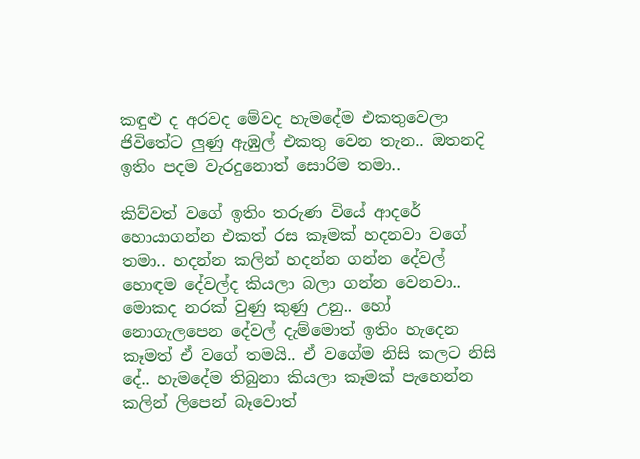කඳුළු ද අරවද මේවද හැමදේම එකතුවෙලා ජිවිතේට ලුණු ඇඹුල් එකතු වෙන තැන.. ඔතනදි ඉතිං පදම වැරදුනොත් සොරිම තමා..

කිව්වත් වගේ ඉතිං තරුණ වියේ ආදරේ හොයාගන්න එකත් රස කෑමක් හදනවා වගේ තමා.. හදන්න කලින් හදන්න ගන්න දේවල් හොඳම දේවල්ද කියලා බලා ගන්න වෙනවා.. මොකද නරක් වුණු ‍කුණු උනු.. හෝ නොගැලපෙන දේවල් දැම්මොත් ඉතිං හැදෙන කෑමත් ඒ වගේ තමයි.. ඒ වගේම නිසි කලට නිසි දේ.. හැමදේම තිබුනා කියලා කෑමක් පැහෙන්න කලින් ලිපෙන් බෑවොත්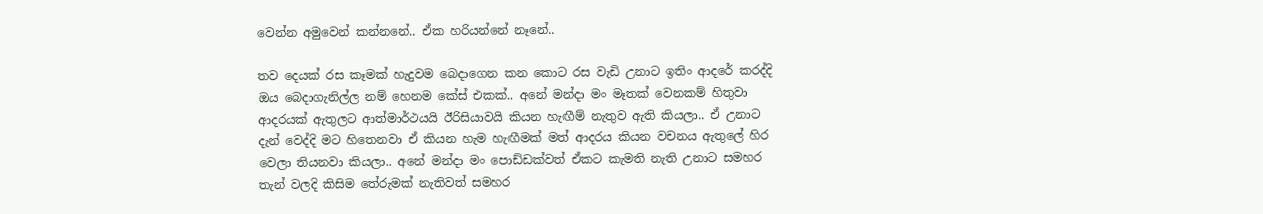වෙන්න ‍අමුවෙන් කන්නනේ.. ඒක හරියන්නේ නෑනේ..

තව දෙයක් රස කෑමක් හැදුවම බෙදාගෙන කන කොට රස වැඩි උනාට ඉතිං ආදරේ කරද්දි ඔය බෙදාගැනිල්ල නම් හෙනම කේස් එකක්.. අනේ මන්දා මං මෑතක් වෙනකම් හිතුවා ආදරයක් ඇතුලට ආත්මාර්ථයයි ඊරිසියාවයි කියන හැඟීම් නැතුව ඇති කියලා.. ඒ උනාට දැන් වෙද්දි මට හිතෙනවා ඒ කියන හැම හැඟීමක් මත් ආදරය කියන වචනය ඇතුලේ හිර වෙලා තියනවා කියලා.. අනේ මන්දා මං පොඩ්ඩක්වත් ඒකට කැමති නැති උනාට සමහර තැන් වලදි කිසිම තේරුමක් නැතිවත් සමහර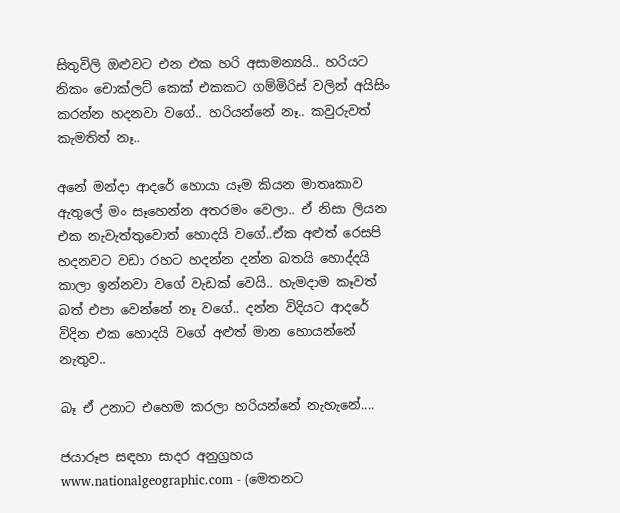සිතුවිලි ඔළුවට එන එක හරි අසාමන්‍යයි.. හරියට නිකං චොක්ලට් කෙක් එකකට ගම්මිරිස් වලින් අයිසිං කරන්න හදනවා වගේ.. හරියන්නේ නෑ.. කවුරුවත් කැමතිත් නෑ..

අනේ මන්දා ආදරේ හොයා යෑම කියන මාතෘකාව ඇතුලේ මං සෑහෙන්න අතරමං වෙලා.. ඒ නිසා ලියන එක නැවැත්තුවොත් හොදයි වගේ..ඒක අළුත් රෙසපි හදනවට වඩා රහට හදන්න දන්න බතයි හොද්දයි කාලා ඉන්නවා වගේ වැඩක් වෙයි.. හැමදාම කෑවත් බත් එපා වෙන්නේ නෑ වගේ.. දන්න විදියට ආදරේ විදින එක හොදයි වගේ අළුත් මාන හොයන්නේ නැතුව..

බෑ ඒ උනාට එහෙම කරලා හරියන්නේ නැහැනේ....

ජයාරූප සඳහා සාදර අනුග්‍රහය www.nationalgeographic.com - (මෙතනට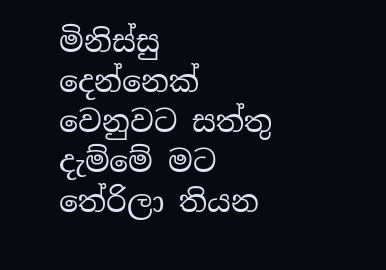මිනිස්සු දෙන්නෙක් වෙනුවට සත්තු දැම්මේ මට තේරිලා තියන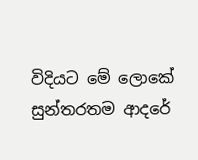විදියට මේ‍ ලොකේ සුන්තරතම ආදරේ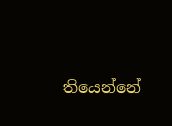තියෙන්නේ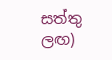සත්තු ලඟ)